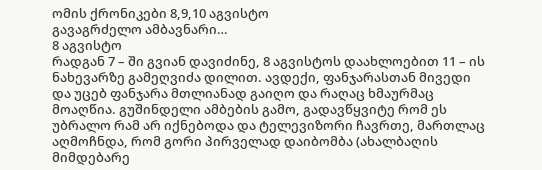ომის ქრონიკები 8,9,10 აგვისტო
გავაგრძელო ამბავნარი…
8 აგვისტო
რადგან 7 – ში გვიან დავიძინე, 8 აგვისტოს დაახლოებით 11 – ის ნახევარზე გამეღვიძა დილით. ავდექი, ფანჯარასთან მივედი და უცებ ფანჯარა მთლიანად გაიღო და რაღაც ხმაურმაც მოაღწია. გუშინდელი ამბების გამო, გადავწყვიტე რომ ეს უბრალო რამ არ იქნებოდა და ტელევიზორი ჩავრთე, მართლაც აღმოჩნდა, რომ გორი პირველად დაიბომბა (ახალბაღის მიმდებარე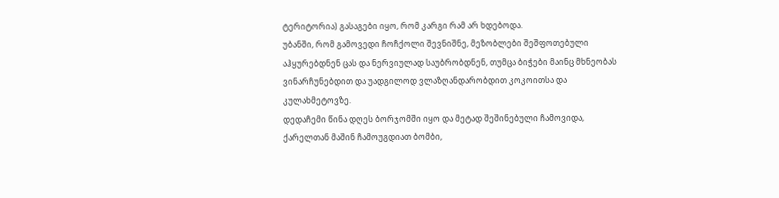ტერიტორია) გასაგები იყო, რომ კარგი რამ არ ხდებოდა.
უბანში, რომ გამოვედი ჩოჩქოლი შევნიშნე, მეზობლები შეშფოთებული აჰყურებდნენ ცას და ნერვიულად საუბრობდნენ, თუმცა ბიჭები მაინც მხნეობას ვინარჩუნებდით და უადგილოდ ვლაზღანდარობდით კოკოითსა და კულახმეტოვზე.
დედაჩემი წინა დღეს ბორჯომში იყო და მეტად შეშინებული ჩამოვიდა, ქარელთან მაშინ ჩამოუგდიათ ბომბი,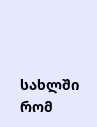სახლში რომ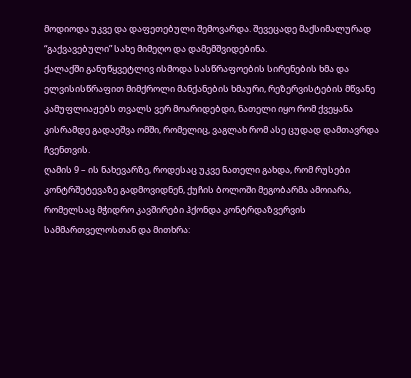მოდიოდა უკვე და დაფეთებული შემოვარდა. შევეცადე მაქსიმალურად “გაქვავებული” სახე მიმეღო და დამემშვიდებინა.
ქალაქში განუწყვეტლივ ისმოდა სასწრაფოების სირენების ხმა და ელვისისწრაფით მიმქროლი მანქანების ხმაური, რეზერვისტების მწვანე კამუფლიაჟებს თვალს ვერ მოარიდებდი, ნათელი იყო რომ ქვეყანა კისრამდე გადაეშვა ომში, რომელიც, ვაგლახ რომ ასე ცუდად დამთავრდა ჩვენთვის.
ღამის 9 – ის ნახევარზე, როდესაც უკვე ნათელი გახდა, რომ რუსები კონტრშეტევაზე გადმოვიდნენ, ქუჩის ბოლოში მეგობარმა ამოიარა, რომელსაც მჭიდრო კავშირები ჰქონდა კონტრდაზვერვის სამმართველოსთან და მითხრა: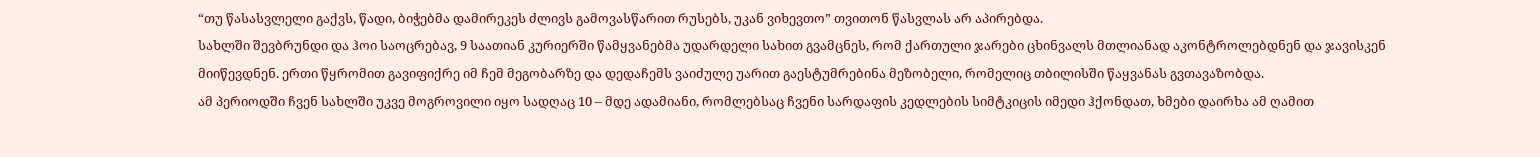“თუ წასასვლელი გაქვს, წადი, ბიჭებმა დამირეკეს ძლივს გამოვასწარით რუსებს, უკან ვიხევთო” თვითონ წასვლას არ აპირებდა.
სახლში შევბრუნდი და ჰოი საოცრებავ, 9 საათიან კურიერში წამყვანებმა უდარდელი სახით გვამცნეს, რომ ქართული ჯარები ცხინვალს მთლიანად აკონტროლებდნენ და ჯავისკენ მიიწევდნენ. ერთი წყრომით გავიფიქრე იმ ჩემ მეგობარზე და დედაჩემს ვაიძულე უარით გაესტუმრებინა მეზობელი, რომელიც თბილისში წაყვანას გვთავაზობდა.
ამ პერიოდში ჩვენ სახლში უკვე მოგროვილი იყო სადღაც 10 – მდე ადამიანი, რომლებსაც ჩვენი სარდაფის კედლების სიმტკიცის იმედი ჰქონდათ, ხმები დაირხა ამ ღამით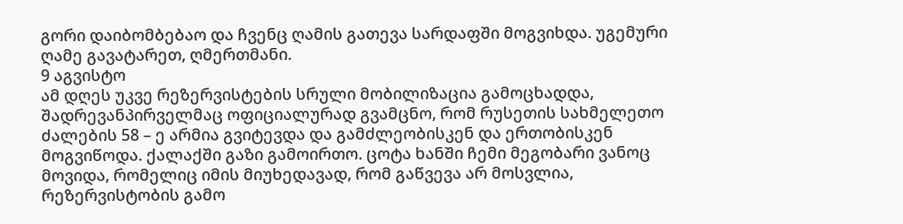გორი დაიბომბებაო და ჩვენც ღამის გათევა სარდაფში მოგვიხდა. უგემური ღამე გავატარეთ, ღმერთმანი.
9 აგვისტო
ამ დღეს უკვე რეზერვისტების სრული მობილიზაცია გამოცხადდა, შადრევანპირველმაც ოფიციალურად გვამცნო, რომ რუსეთის სახმელეთო ძალების 58 – ე არმია გვიტევდა და გამძლეობისკენ და ერთობისკენ მოგვიწოდა. ქალაქში გაზი გამოირთო. ცოტა ხანში ჩემი მეგობარი ვანოც მოვიდა, რომელიც იმის მიუხედავად, რომ გაწვევა არ მოსვლია, რეზერვისტობის გამო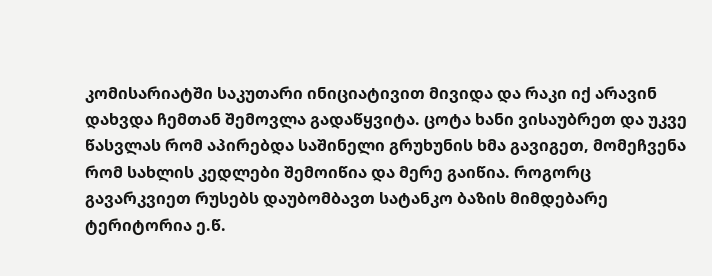კომისარიატში საკუთარი ინიციატივით მივიდა და რაკი იქ არავინ დახვდა ჩემთან შემოვლა გადაწყვიტა. ცოტა ხანი ვისაუბრეთ და უკვე წასვლას რომ აპირებდა საშინელი გრუხუნის ხმა გავიგეთ, მომეჩვენა რომ სახლის კედლები შემოიწია და მერე გაიწია. როგორც გავარკვიეთ რუსებს დაუბომბავთ სატანკო ბაზის მიმდებარე ტერიტორია ე.წ.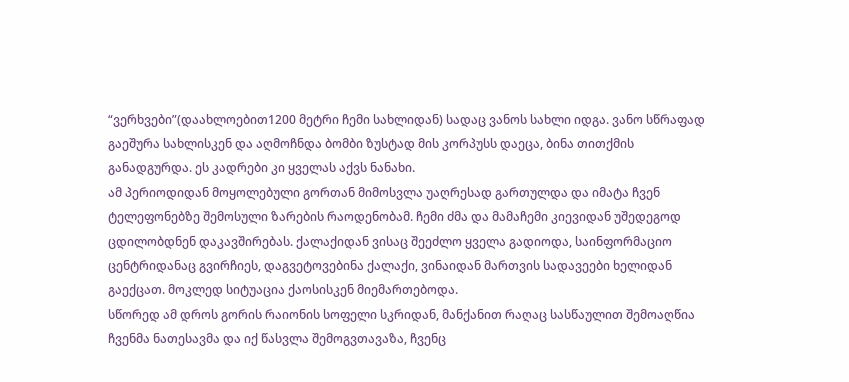“ვერხვები”(დაახლოებით1200 მეტრი ჩემი სახლიდან) სადაც ვანოს სახლი იდგა. ვანო სწრაფად გაეშურა სახლისკენ და აღმოჩნდა ბომბი ზუსტად მის კორპუსს დაეცა, ბინა თითქმის განადგურდა. ეს კადრები კი ყველას აქვს ნანახი.
ამ პერიოდიდან მოყოლებული გორთან მიმოსვლა უაღრესად გართულდა და იმატა ჩვენ ტელეფონებზე შემოსული ზარების რაოდენობამ. ჩემი ძმა და მამაჩემი კიევიდან უშედეგოდ ცდილობდნენ დაკავშირებას. ქალაქიდან ვისაც შეეძლო ყველა გადიოდა, საინფორმაციო ცენტრიდანაც გვირჩიეს, დაგვეტოვებინა ქალაქი, ვინაიდან მართვის სადავეები ხელიდან გაექცათ. მოკლედ სიტუაცია ქაოსისკენ მიემართებოდა.
სწორედ ამ დროს გორის რაიონის სოფელი სკრიდან, მანქანით რაღაც სასწაულით შემოაღწია ჩვენმა ნათესავმა და იქ წასვლა შემოგვთავაზა, ჩვენც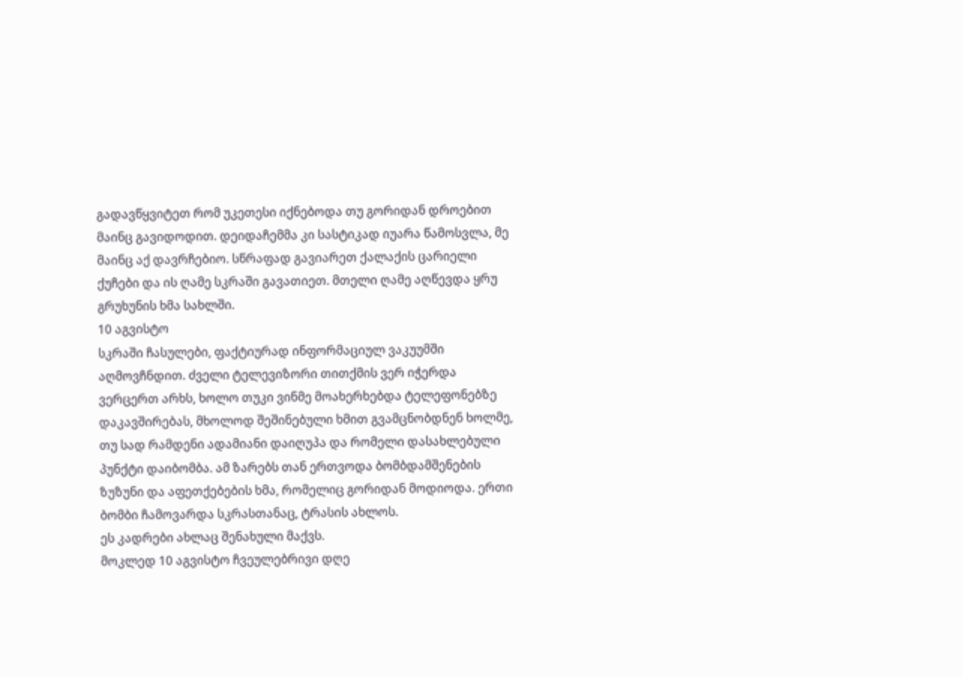გადავწყვიტეთ რომ უკეთესი იქნებოდა თუ გორიდან დროებით მაინც გავიდოდით. დეიდაჩემმა კი სასტიკად იუარა წამოსვლა, მე მაინც აქ დავრჩებიო. სწრაფად გავიარეთ ქალაქის ცარიელი ქუჩები და ის ღამე სკრაში გავათიეთ. მთელი ღამე აღწევდა ყრუ გრუხუნის ხმა სახლში.
10 აგვისტო
სკრაში ჩასულები, ფაქტიურად ინფორმაციულ ვაკუუმში აღმოვჩნდით. ძველი ტელევიზორი თითქმის ვერ იჭერდა ვერცერთ არხს, ხოლო თუკი ვინმე მოახერხებდა ტელეფონებზე დაკავშირებას, მხოლოდ შეშინებული ხმით გვამცნობდნენ ხოლმე, თუ სად რამდენი ადამიანი დაიღუპა და რომელი დასახლებული პუნქტი დაიბომბა. ამ ზარებს თან ერთვოდა ბომბდამშენების ზუზუნი და აფეთქებების ხმა, რომელიც გორიდან მოდიოდა. ერთი ბომბი ჩამოვარდა სკრასთანაც, ტრასის ახლოს.
ეს კადრები ახლაც შენახული მაქვს.
მოკლედ 10 აგვისტო ჩვეულებრივი დღე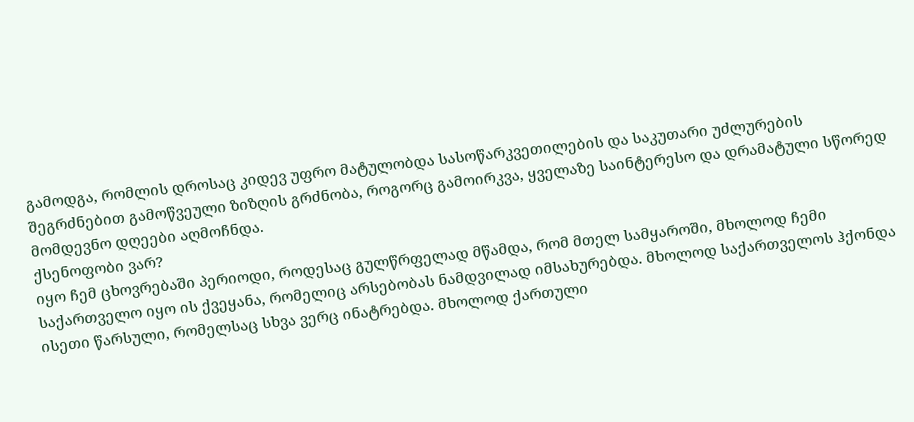გამოდგა, რომლის დროსაც კიდევ უფრო მატულობდა სასოწარკვეთილების და საკუთარი უძლურების შეგრძნებით გამოწვეული ზიზღის გრძნობა, როგორც გამოირკვა, ყველაზე საინტერესო და დრამატული სწორედ მომდევნო დღეები აღმოჩნდა.
ქსენოფობი ვარ?
იყო ჩემ ცხოვრებაში პერიოდი, როდესაც გულწრფელად მწამდა, რომ მთელ სამყაროში, მხოლოდ ჩემი საქართველო იყო ის ქვეყანა, რომელიც არსებობას ნამდვილად იმსახურებდა. მხოლოდ საქართველოს ჰქონდა ისეთი წარსული, რომელსაც სხვა ვერც ინატრებდა. მხოლოდ ქართული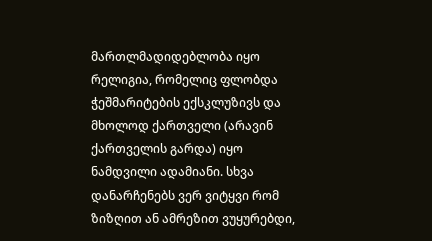მართლმადიდებლობა იყო რელიგია, რომელიც ფლობდა ჭეშმარიტების ექსკლუზივს და მხოლოდ ქართველი (არავინ ქართველის გარდა) იყო ნამდვილი ადამიანი. სხვა დანარჩენებს ვერ ვიტყვი რომ ზიზღით ან ამრეზით ვუყურებდი,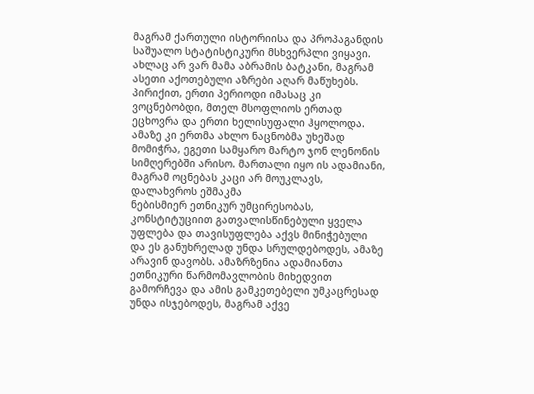მაგრამ ქართული ისტორიისა და პროპაგანდის საშუალო სტატისტიკური მსხვერპლი ვიყავი. ახლაც არ ვარ მამა აბრამის ბატკანი, მაგრამ ასეთი აქოთებული აზრები აღარ მაწუხებს. პირიქით, ერთი პერიოდი იმასაც კი ვოცნებობდი, მთელ მსოფლიოს ერთად ეცხოვრა და ერთი ხელისუფალი ჰყოლოდა. ამაზე კი ერთმა ახლო ნაცნობმა უხეშად მომიჭრა, ეგეთი სამყარო მარტო ჯონ ლენონის სიმღერებში არისო. მართალი იყო ის ადამიანი, მაგრამ ოცნებას კაცი არ მოუკლავს, დალახვროს ეშმაკმა
ნებისმიერ ეთნიკურ უმცირესობას, კონსტიტუციით გათვალისწინებული ყველა უფლება და თავისუფლება აქვს მინიჭებული და ეს განუხრელად უნდა სრულდებოდეს, ამაზე არავინ დავობს. ამაზრზენია ადამიანთა ეთნიკური წარმომავლობის მიხედვით გამორჩევა და ამის გამკეთებელი უმკაცრესად უნდა ისჯებოდეს, მაგრამ აქვე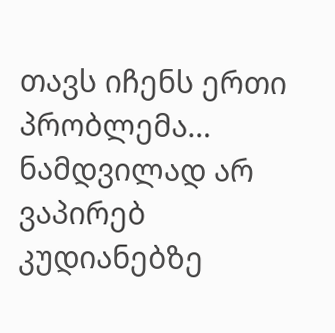თავს იჩენს ერთი პრობლემა…
ნამდვილად არ ვაპირებ კუდიანებზე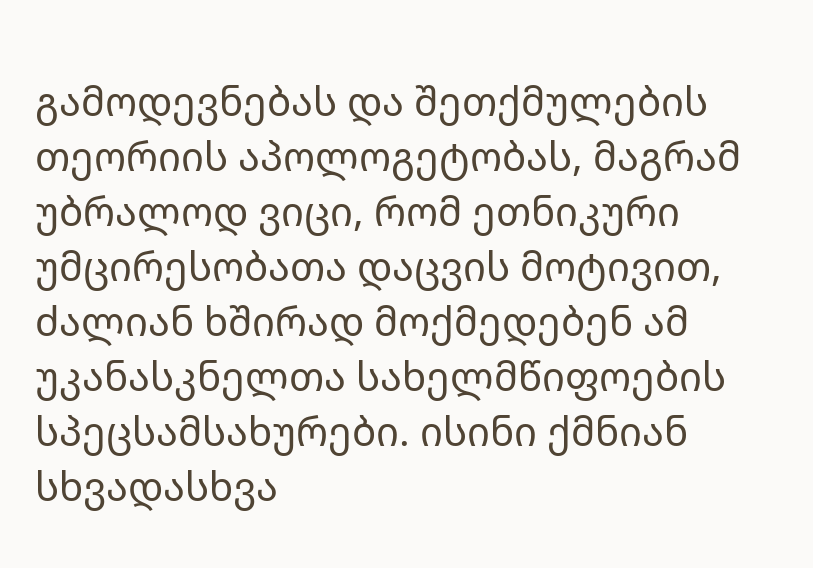გამოდევნებას და შეთქმულების თეორიის აპოლოგეტობას, მაგრამ უბრალოდ ვიცი, რომ ეთნიკური უმცირესობათა დაცვის მოტივით, ძალიან ხშირად მოქმედებენ ამ უკანასკნელთა სახელმწიფოების სპეცსამსახურები. ისინი ქმნიან სხვადასხვა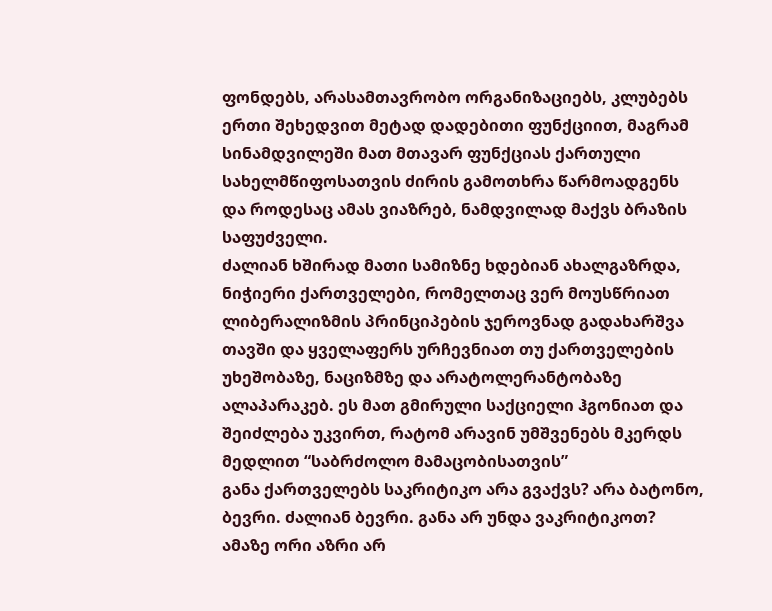ფონდებს, არასამთავრობო ორგანიზაციებს, კლუბებს ერთი შეხედვით მეტად დადებითი ფუნქციით, მაგრამ სინამდვილეში მათ მთავარ ფუნქციას ქართული სახელმწიფოსათვის ძირის გამოთხრა წარმოადგენს და როდესაც ამას ვიაზრებ, ნამდვილად მაქვს ბრაზის საფუძველი.
ძალიან ხშირად მათი სამიზნე ხდებიან ახალგაზრდა, ნიჭიერი ქართველები, რომელთაც ვერ მოუსწრიათ ლიბერალიზმის პრინციპების ჯეროვნად გადახარშვა თავში და ყველაფერს ურჩევნიათ თუ ქართველების უხეშობაზე, ნაციზმზე და არატოლერანტობაზე ალაპარაკებ. ეს მათ გმირული საქციელი ჰგონიათ და შეიძლება უკვირთ, რატომ არავინ უმშვენებს მკერდს მედლით “საბრძოლო მამაცობისათვის”
განა ქართველებს საკრიტიკო არა გვაქვს? არა ბატონო, ბევრი. ძალიან ბევრი. განა არ უნდა ვაკრიტიკოთ? ამაზე ორი აზრი არ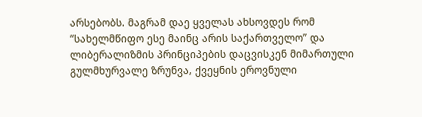არსებობს. მაგრამ დაე ყველას ახსოვდეს რომ “სახელმწიფო ესე მაინც არის საქართველო” და ლიბერალიზმის პრინციპების დაცვისკენ მიმართული გულმხურვალე ზრუნვა, ქვეყნის ეროვნული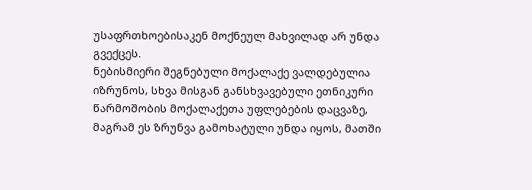უსაფრთხოებისაკენ მოქნეულ მახვილად არ უნდა გვექცეს.
ნებისმიერი შეგნებული მოქალაქე ვალდებულია იზრუნოს, სხვა მისგან განსხვავებული ეთნიკური წარმოშობის მოქალაქეთა უფლებების დაცვაზე, მაგრამ ეს ზრუნვა გამოხატული უნდა იყოს, მათში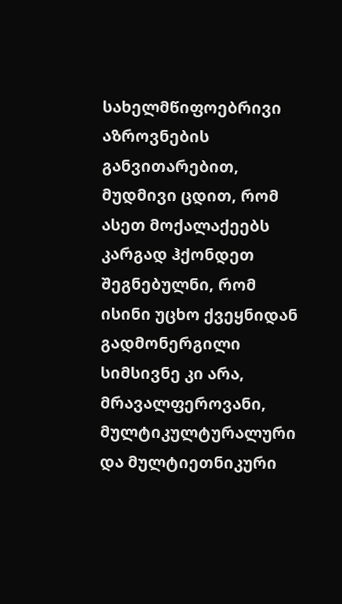სახელმწიფოებრივი აზროვნების განვითარებით, მუდმივი ცდით, რომ ასეთ მოქალაქეებს კარგად ჰქონდეთ შეგნებულნი, რომ ისინი უცხო ქვეყნიდან გადმონერგილი სიმსივნე კი არა, მრავალფეროვანი, მულტიკულტურალური და მულტიეთნიკური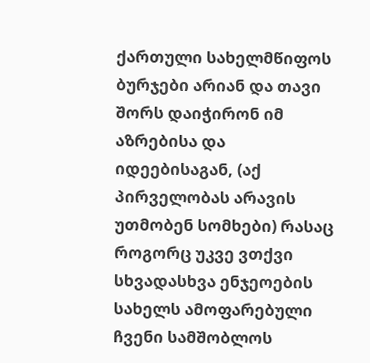ქართული სახელმწიფოს ბურჯები არიან და თავი შორს დაიჭირონ იმ აზრებისა და იდეებისაგან, (აქ პირველობას არავის უთმობენ სომხები) რასაც როგორც უკვე ვთქვი სხვადასხვა ენჯეოების სახელს ამოფარებული ჩვენი სამშობლოს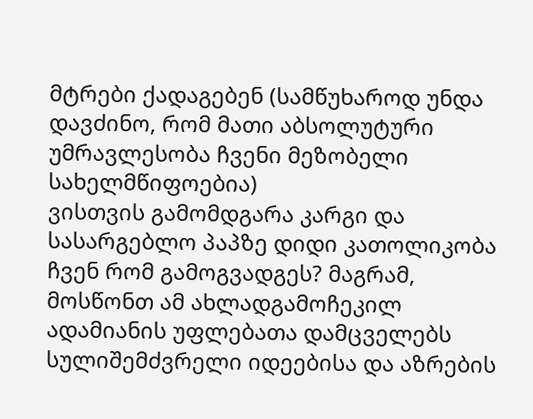მტრები ქადაგებენ (სამწუხაროდ უნდა დავძინო, რომ მათი აბსოლუტური უმრავლესობა ჩვენი მეზობელი სახელმწიფოებია)
ვისთვის გამომდგარა კარგი და სასარგებლო პაპზე დიდი კათოლიკობა ჩვენ რომ გამოგვადგეს? მაგრამ, მოსწონთ ამ ახლადგამოჩეკილ ადამიანის უფლებათა დამცველებს სულიშემძვრელი იდეებისა და აზრების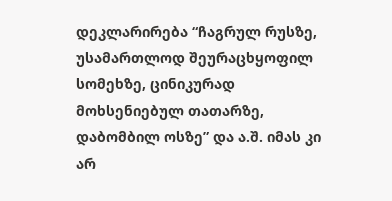დეკლარირება “ჩაგრულ რუსზე, უსამართლოდ შეურაცხყოფილ სომეხზე, ცინიკურად მოხსენიებულ თათარზე, დაბომბილ ოსზე” და ა.შ. იმას კი არ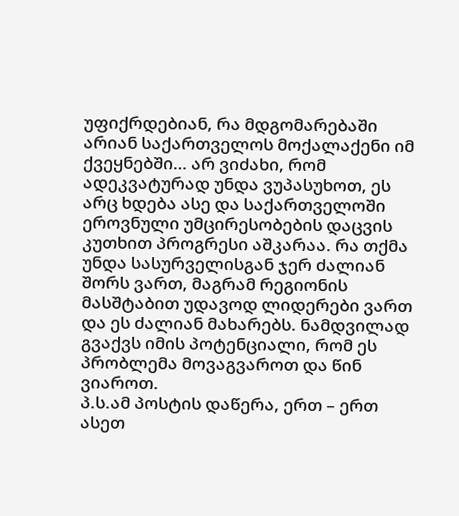უფიქრდებიან, რა მდგომარებაში არიან საქართველოს მოქალაქენი იმ ქვეყნებში… არ ვიძახი, რომ ადეკვატურად უნდა ვუპასუხოთ, ეს არც ხდება ასე და საქართველოში ეროვნული უმცირესობების დაცვის კუთხით პროგრესი აშკარაა. რა თქმა უნდა სასურველისგან ჯერ ძალიან შორს ვართ, მაგრამ რეგიონის მასშტაბით უდავოდ ლიდერები ვართ და ეს ძალიან მახარებს. ნამდვილად გვაქვს იმის პოტენციალი, რომ ეს პრობლემა მოვაგვაროთ და წინ ვიაროთ.
პ.ს.ამ პოსტის დაწერა, ერთ – ერთ ასეთ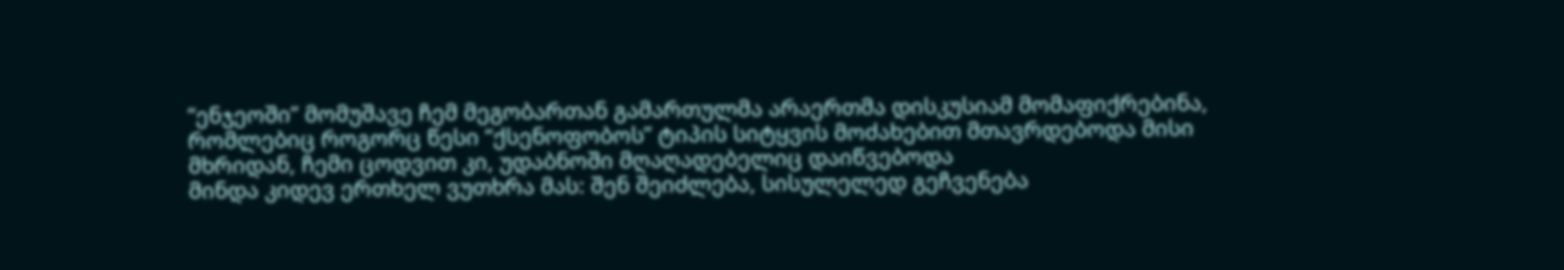“ენჯეოში” მომუშავე ჩემ მეგობართან გამართულმა არაერთმა დისკუსიამ მომაფიქრებინა, რომლებიც როგორც წესი “ქსენოფობოს” ტიპის სიტყვის მოძახებით მთავრდებოდა მისი მხრიდან, ჩემი ცოდვით კი, უდაბნოში მღაღადებელიც დაიწვებოდა
მინდა კიდევ ერთხელ ვუთხრა მას: შენ შეიძლება, სისულელედ გეჩვენება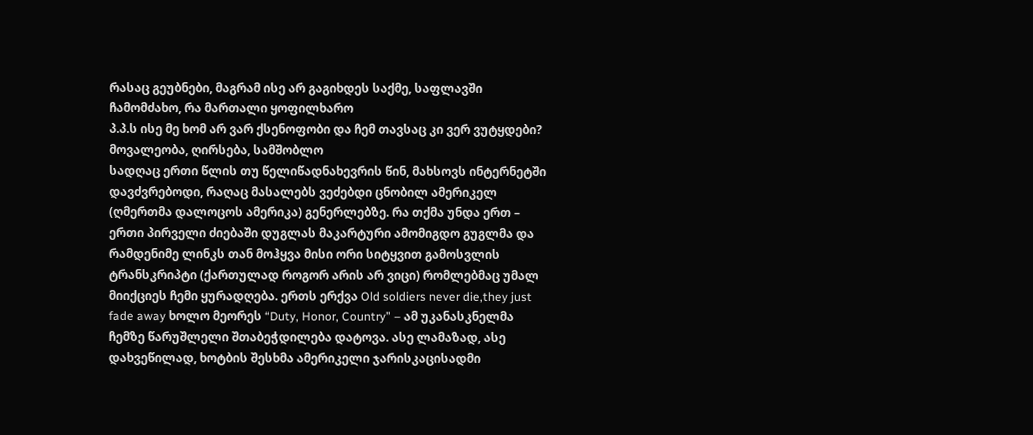რასაც გეუბნები, მაგრამ ისე არ გაგიხდეს საქმე, საფლავში ჩამომძახო, რა მართალი ყოფილხარო
პ.პ.ს ისე მე ხომ არ ვარ ქსენოფობი და ჩემ თავსაც კი ვერ ვუტყდები?
მოვალეობა, ღირსება, სამშობლო
სადღაც ერთი წლის თუ წელიწადნახევრის წინ, მახსოვს ინტერნეტში დავძვრებოდი, რაღაც მასალებს ვეძებდი ცნობილ ამერიკელ (ღმერთმა დალოცოს ამერიკა) გენერლებზე. რა თქმა უნდა ერთ – ერთი პირველი ძიებაში დუგლას მაკარტური ამომიგდო გუგლმა და რამდენიმე ლინკს თან მოჰყვა მისი ორი სიტყვით გამოსვლის ტრანსკრიპტი (ქართულად როგორ არის არ ვიცი) რომლებმაც უმალ მიიქციეს ჩემი ყურადღება. ერთს ერქვა Old soldiers never die,they just fade away ხოლო მეორეს “Duty, Honor, Country” – ამ უკანასკნელმა ჩემზე წარუშლელი შთაბეჭდილება დატოვა. ასე ლამაზად, ასე დახვეწილად, ხოტბის შესხმა ამერიკელი ჯარისკაცისადმი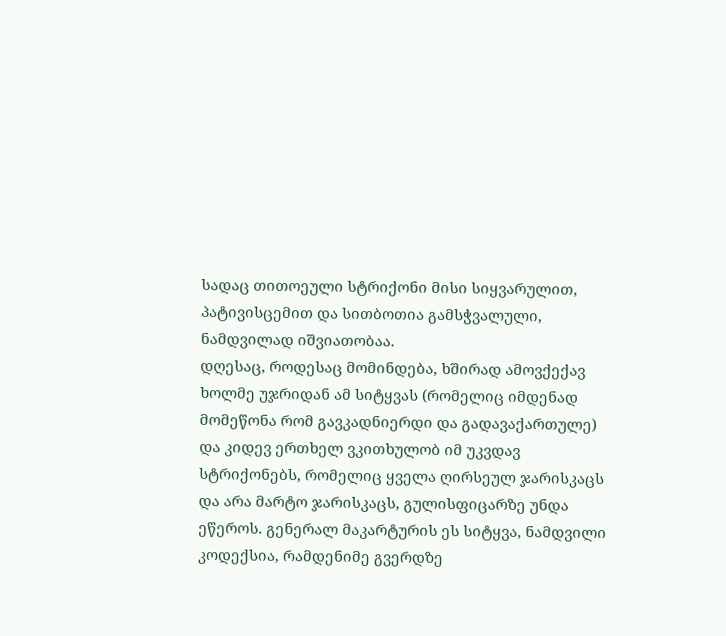სადაც თითოეული სტრიქონი მისი სიყვარულით, პატივისცემით და სითბოთია გამსჭვალული, ნამდვილად იშვიათობაა.
დღესაც, როდესაც მომინდება, ხშირად ამოვქექავ ხოლმე უჯრიდან ამ სიტყვას (რომელიც იმდენად მომეწონა რომ გავკადნიერდი და გადავაქართულე) და კიდევ ერთხელ ვკითხულობ იმ უკვდავ სტრიქონებს, რომელიც ყველა ღირსეულ ჯარისკაცს და არა მარტო ჯარისკაცს, გულისფიცარზე უნდა ეწეროს. გენერალ მაკარტურის ეს სიტყვა, ნამდვილი კოდექსია, რამდენიმე გვერდზე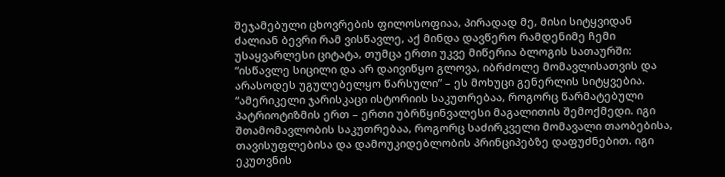შეჯამებული ცხოვრების ფილოსოფიაა, პირადად მე, მისი სიტყვიდან ძალიან ბევრი რამ ვისწავლე, აქ მინდა დავწერო რამდენიმე ჩემი უსაყვარლესი ციტატა, თუმცა ერთი უკვე მიწერია ბლოგის სათაურში: “ისწავლე სიცილი და არ დაივიწყო გლოვა, იბრძოლე მომავლისათვის და არასოდეს უგულებელყო წარსული” – ეს მოხუცი გენერლის სიტყვებია.
“ამერიკელი ჯარისკაცი ისტორიის საკუთრებაა, როგორც წარმატებული პატრიოტიზმის ერთ – ერთი უბრწყინვალესი მაგალითის შემოქმედი. იგი შთამომავლობის საკუთრებაა, როგორც საძირკველი მომავალი თაობებისა, თავისუფლებისა და დამოუკიდებლობის პრინციპებზე დაფუძნებით. იგი ეკუთვნის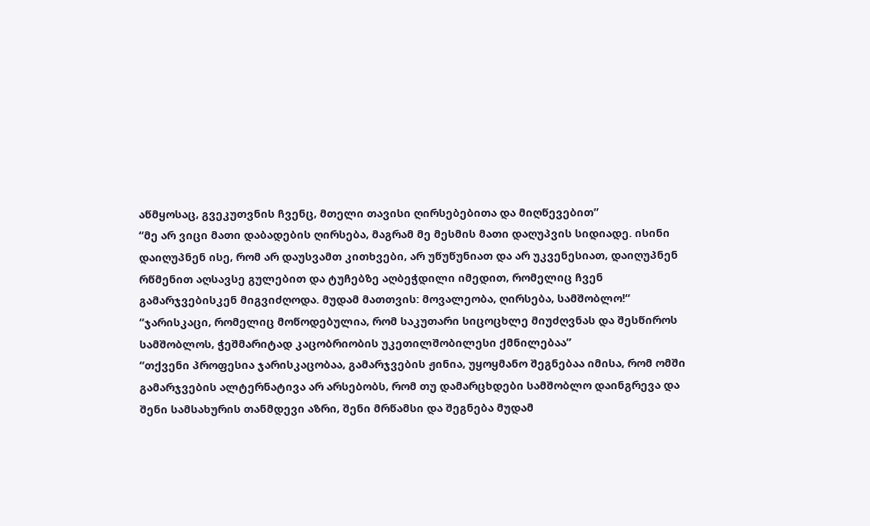აწმყოსაც, გვეკუთვნის ჩვენც, მთელი თავისი ღირსებებითა და მიღწევებით”
“მე არ ვიცი მათი დაბადების ღირსება, მაგრამ მე მესმის მათი დაღუპვის სიდიადე. ისინი დაიღუპნენ ისე, რომ არ დაუსვამთ კითხვები, არ უწუწუნიათ და არ უკვენესიათ, დაიღუპნენ რწმენით აღსავსე გულებით და ტუჩებზე აღბეჭდილი იმედით, რომელიც ჩვენ გამარჯვებისკენ მიგვიძღოდა. მუდამ მათთვის: მოვალეობა, ღირსება, სამშობლო!“
“ჯარისკაცი, რომელიც მოწოდებულია, რომ საკუთარი სიცოცხლე მიუძღვნას და შესწიროს სამშობლოს, ჭეშმარიტად კაცობრიობის უკეთილშობილესი ქმნილებაა”
“თქვენი პროფესია ჯარისკაცობაა, გამარჯვების ჟინია, უყოყმანო შეგნებაა იმისა, რომ ომში გამარჯვების ალტერნატივა არ არსებობს, რომ თუ დამარცხდები სამშობლო დაინგრევა და შენი სამსახურის თანმდევი აზრი, შენი მრწამსი და შეგნება მუდამ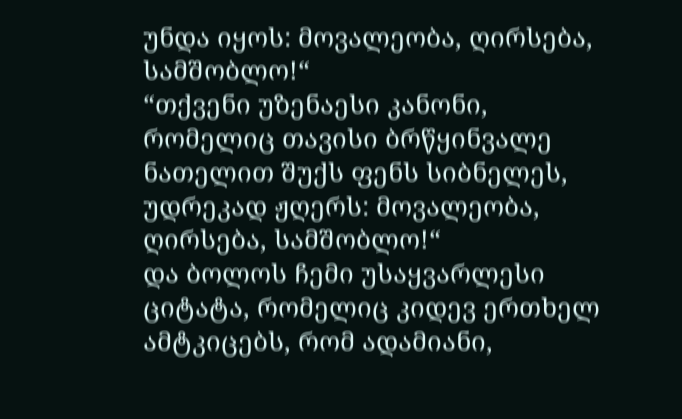უნდა იყოს: მოვალეობა, ღირსება, სამშობლო!“
“თქვენი უზენაესი კანონი, რომელიც თავისი ბრწყინვალე ნათელით შუქს ფენს სიბნელეს, უდრეკად ჟღერს: მოვალეობა, ღირსება, სამშობლო!“
და ბოლოს ჩემი უსაყვარლესი ციტატა, რომელიც კიდევ ერთხელ ამტკიცებს, რომ ადამიანი,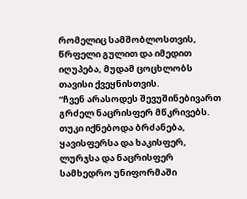რომელიც სამშობლოსთვის, წრფელი გულით და იმედით იღუპება, მუდამ ცოცხლობს თავისი ქვეყნისთვის.
“ჩვენ არასოდეს შევუშინებივართ გრძელ ნაცრისფერ მწკრივებს. თუკი იქნებოდა ბრძანება, ყავისფერსა და ხაკისფერ, ლურჯსა და ნაცრისფერ სამხედრო უნიფორმაში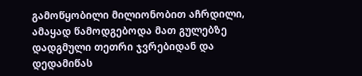გამოწყობილი მილიონობით აჩრდილი, ამაყად წამოდგებოდა მათ გულებზე დადგმული თეთრი ჯვრებიდან და დედამიწას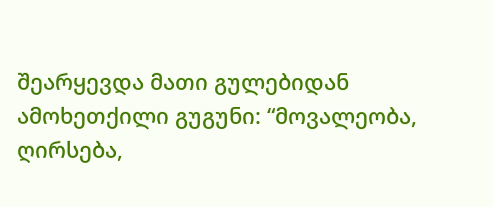შეარყევდა მათი გულებიდან ამოხეთქილი გუგუნი: “მოვალეობა, ღირსება,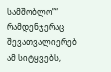სამშობლო”“
რამდენჯერაც შევათვალიერებ ამ სიტყვებს,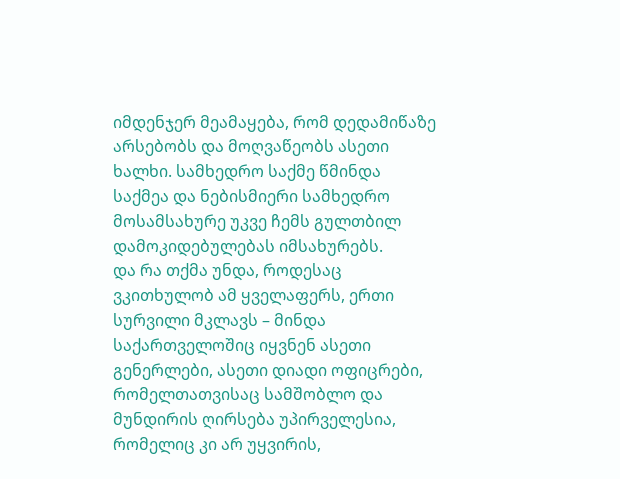იმდენჯერ მეამაყება, რომ დედამიწაზე არსებობს და მოღვაწეობს ასეთი ხალხი. სამხედრო საქმე წმინდა საქმეა და ნებისმიერი სამხედრო მოსამსახურე უკვე ჩემს გულთბილ დამოკიდებულებას იმსახურებს.
და რა თქმა უნდა, როდესაც ვკითხულობ ამ ყველაფერს, ერთი სურვილი მკლავს – მინდა საქართველოშიც იყვნენ ასეთი გენერლები, ასეთი დიადი ოფიცრები, რომელთათვისაც სამშობლო და მუნდირის ღირსება უპირველესია, რომელიც კი არ უყვირის,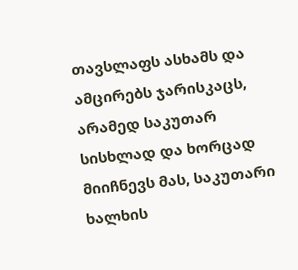თავსლაფს ასხამს და ამცირებს ჯარისკაცს, არამედ საკუთარ სისხლად და ხორცად მიიჩნევს მას, საკუთარი ხალხის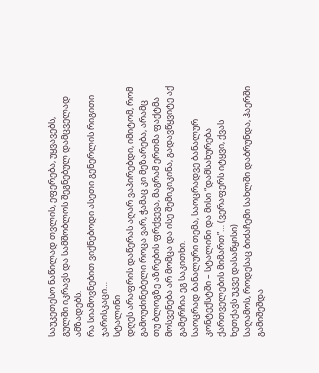საუკეთესო ნაწილად თვლის, ეფერება, უყვავებს, გულში იკრავს და სამშობლოს შეგნებულ დამცველად ამზადებს.
რა სიამოვნებით ვიქნებოდი ასეთი გენერლის რიგითი ჯარისკაცი…
სტალინი
დღეს არაფრის დაწერას აღარ ვაპირებდი, იმიტომ, რომ გამოუძინებელი როცა ვარ, ჭამაც კი მეზარება, არამც თუ ბლოგზე აზრების ფრქვევა, მაგრამ ერთმა ფაქტმა მოსვენება არ მომცა და ისე შემიკიკინა, გადავწყვიტე აქ გამერჩია ეგ საკითხი.
საოცრად ბანალური თემა, საოცრადვე ბანალურ კონტექსტში – სტალინი და მისი “დამსახურება ქართველების მიმართ”… (ვერაფერს იტყვი, ქვას ხეთქავს უკვე დასაწყისი)
საღამოს, როდესაც ბიძაჩემი სახლში დაბრუნდა, ჰაერში გამიშეშდა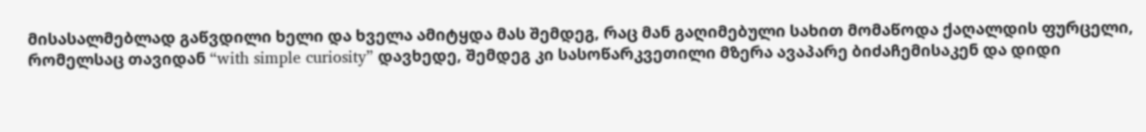მისასალმებლად გაწვდილი ხელი და ხველა ამიტყდა მას შემდეგ, რაც მან გაღიმებული სახით მომაწოდა ქაღალდის ფურცელი, რომელსაც თავიდან “with simple curiosity” დავხედე, შემდეგ კი სასოწარკვეთილი მზერა ავაპარე ბიძაჩემისაკენ და დიდი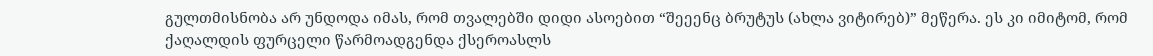გულთმისნობა არ უნდოდა იმას, რომ თვალებში დიდი ასოებით “შეეენც ბრუტუს (ახლა ვიტირებ)” მეწერა. ეს კი იმიტომ, რომ ქაღალდის ფურცელი წარმოადგენდა ქსეროასლს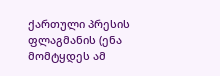ქართული პრესის ფლაგმანის (ენა მომტყდეს ამ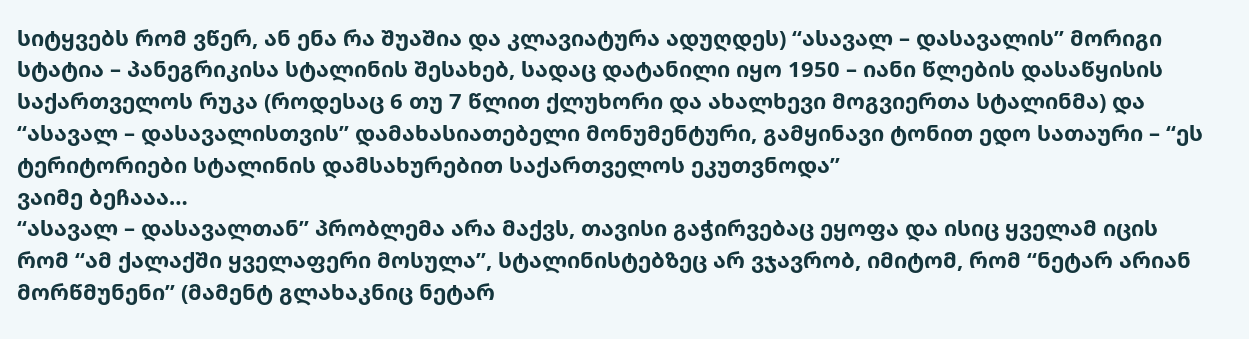სიტყვებს რომ ვწერ, ან ენა რა შუაშია და კლავიატურა ადუღდეს) “ასავალ – დასავალის” მორიგი სტატია – პანეგრიკისა სტალინის შესახებ, სადაც დატანილი იყო 1950 – იანი წლების დასაწყისის საქართველოს რუკა (როდესაც 6 თუ 7 წლით ქლუხორი და ახალხევი მოგვიერთა სტალინმა) და “ასავალ – დასავალისთვის” დამახასიათებელი მონუმენტური, გამყინავი ტონით ედო სათაური – “ეს ტერიტორიები სტალინის დამსახურებით საქართველოს ეკუთვნოდა”
ვაიმე ბეჩააა…
“ასავალ – დასავალთან” პრობლემა არა მაქვს, თავისი გაჭირვებაც ეყოფა და ისიც ყველამ იცის რომ “ამ ქალაქში ყველაფერი მოსულა”, სტალინისტებზეც არ ვჯავრობ, იმიტომ, რომ “ნეტარ არიან მორწმუნენი” (მამენტ გლახაკნიც ნეტარ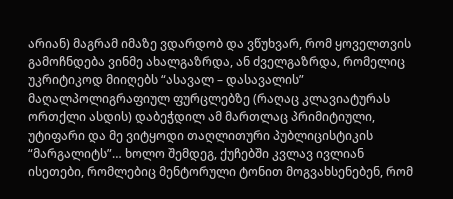არიან) მაგრამ იმაზე ვდარდობ და ვწუხვარ, რომ ყოველთვის გამოჩნდება ვინმე ახალგაზრდა, ან ძველგაზრდა, რომელიც უკრიტიკოდ მიიღებს “ასავალ – დასავალის” მაღალპოლიგრაფიულ ფურცლებზე (რაღაც კლავიატურას ორთქლი ასდის) დაბეჭდილ ამ მართლაც პრიმიტიული, უტიფარი და მე ვიტყოდი თაღლითური პუბლიცისტიკის “მარგალიტს”… ხოლო შემდეგ, ქუჩებში კვლავ ივლიან ისეთები, რომლებიც მენტორული ტონით მოგვახსენებენ, რომ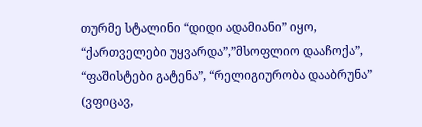თურმე სტალინი “დიდი ადამიანი” იყო, “ქართველები უყვარდა”,”მსოფლიო დააჩოქა”, “ფაშისტები გატენა”, “რელიგიურობა დააბრუნა” (ვფიცავ,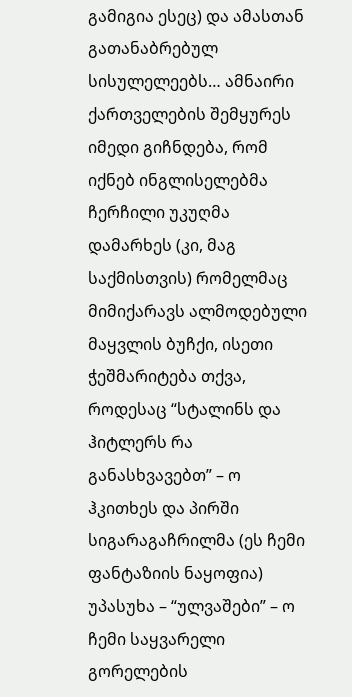გამიგია ესეც) და ამასთან გათანაბრებულ სისულელეებს… ამნაირი ქართველების შემყურეს იმედი გიჩნდება, რომ იქნებ ინგლისელებმა ჩერჩილი უკუღმა დამარხეს (კი, მაგ საქმისთვის) რომელმაც მიმიქარავს ალმოდებული მაყვლის ბუჩქი, ისეთი ჭეშმარიტება თქვა, როდესაც “სტალინს და ჰიტლერს რა განასხვავებთ” – ო ჰკითხეს და პირში სიგარაგაჩრილმა (ეს ჩემი ფანტაზიის ნაყოფია) უპასუხა – “ულვაშები” – ო
ჩემი საყვარელი გორელების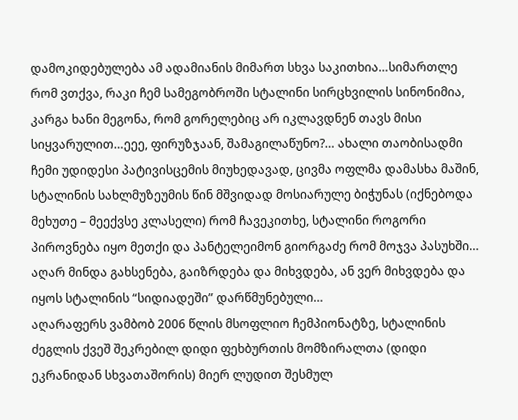დამოკიდებულება ამ ადამიანის მიმართ სხვა საკითხია…სიმართლე რომ ვთქვა, რაკი ჩემ სამეგობროში სტალინი სირცხვილის სინონიმია, კარგა ხანი მეგონა, რომ გორელებიც არ იკლავდნენ თავს მისი სიყვარულით…ეეე, ფირუზჯაან, შამაგილაწუნო?… ახალი თაობისადმი ჩემი უდიდესი პატივისცემის მიუხედავად, ცივმა ოფლმა დამასხა მაშინ, სტალინის სახლმუზეუმის წინ მშვიდად მოსიარულე ბიჭუნას (იქნებოდა მეხუთე – მეექვსე კლასელი) რომ ჩავეკითხე, სტალინი როგორი პიროვნება იყო მეთქი და პანტელეიმონ გიორგაძე რომ მოჯვა პასუხში… აღარ მინდა გახსენება, გაიზრდება და მიხვდება, ან ვერ მიხვდება და იყოს სტალინის “სიდიადეში” დარწმუნებული…
აღარაფერს ვამბობ 2006 წლის მსოფლიო ჩემპიონატზე, სტალინის ძეგლის ქვეშ შეკრებილ დიდი ფეხბურთის მომზირალთა (დიდი ეკრანიდან სხვათაშორის) მიერ ლუდით შესმულ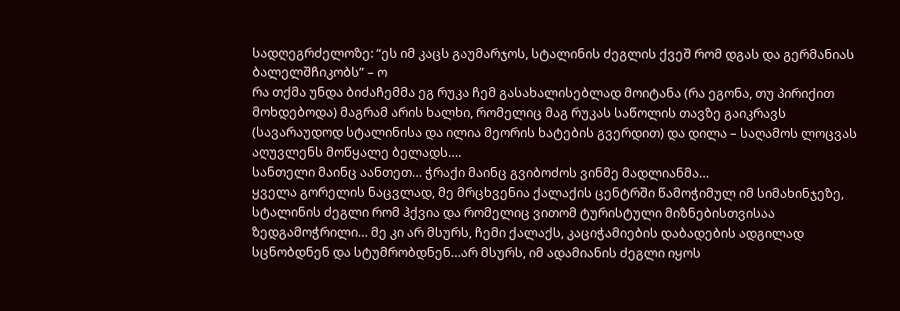სადღეგრძელოზე: “ეს იმ კაცს გაუმარჯოს, სტალინის ძეგლის ქვეშ რომ დგას და გერმანიას ბალელშჩიკობს” – ო
რა თქმა უნდა ბიძაჩემმა ეგ რუკა ჩემ გასახალისებლად მოიტანა (რა ეგონა, თუ პირიქით მოხდებოდა) მაგრამ არის ხალხი, რომელიც მაგ რუკას საწოლის თავზე გაიკრავს (სავარაუდოდ სტალინისა და ილია მეორის ხატების გვერდით) და დილა – საღამოს ლოცვას აღუვლენს მოწყალე ბელადს….
სანთელი მაინც აანთეთ… ჭრაქი მაინც გვიბოძოს ვინმე მადლიანმა…
ყველა გორელის ნაცვლად, მე მრცხვენია ქალაქის ცენტრში წამოჭიმულ იმ სიმახინჯეზე, სტალინის ძეგლი რომ ჰქვია და რომელიც ვითომ ტურისტული მიზნებისთვისაა ზედგამოჭრილი… მე კი არ მსურს, ჩემი ქალაქს, კაციჭამიების დაბადების ადგილად სცნობდნენ და სტუმრობდნენ…არ მსურს, იმ ადამიანის ძეგლი იყოს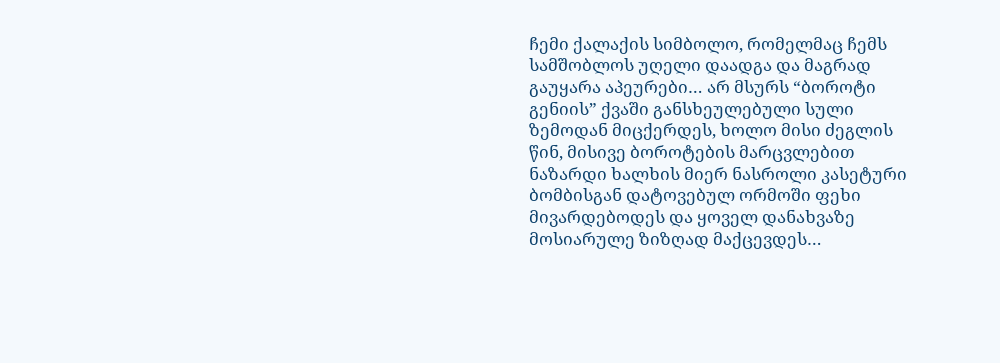ჩემი ქალაქის სიმბოლო, რომელმაც ჩემს სამშობლოს უღელი დაადგა და მაგრად გაუყარა აპეურები… არ მსურს “ბოროტი გენიის” ქვაში განსხეულებული სული ზემოდან მიცქერდეს, ხოლო მისი ძეგლის წინ, მისივე ბოროტების მარცვლებით ნაზარდი ხალხის მიერ ნასროლი კასეტური ბომბისგან დატოვებულ ორმოში ფეხი მივარდებოდეს და ყოველ დანახვაზე მოსიარულე ზიზღად მაქცევდეს…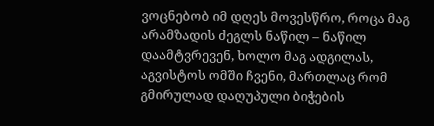ვოცნებობ იმ დღეს მოვესწრო, როცა მაგ არამზადის ძეგლს ნაწილ – ნაწილ დაამტვრევენ, ხოლო მაგ ადგილას, აგვისტოს ომში ჩვენი, მართლაც რომ გმირულად დაღუპული ბიჭების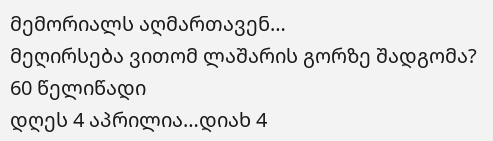მემორიალს აღმართავენ…
მეღირსება ვითომ ლაშარის გორზე შადგომა?
60 წელიწადი
დღეს 4 აპრილია…დიახ 4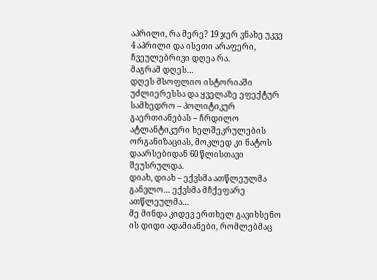აპრილი, რა მერე? 19 ჯერ ვნახე უკვე 4 აპრილი და ისეთი არაფერი, ჩვეულებრივი დღეა რა.
მაგრამ დღეს…
დღეს მსოფლიო ისტორიაში უძლიერესსა და ყველაზე ეფექტურ სამხედრო – პოლიტიკურ გაერთიანებას – ჩრდილო ატლანტიკური ხელშეკრულების ორგანიზაციას, მოკლედ კი ნატოს დაარსებიდან 60 წლისთავი შეუსრულდა.
დიახ, დიახ – ექვსმა ათწლეულმა განვლო… ექვსმა მჩქეფარე ათწლეულმა…
მე მინდა კიდევ ერთხელ გავიხსენო ის დიდი ადამიანები, რომლებმაც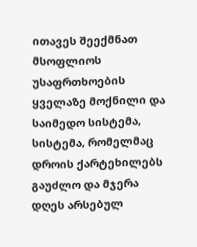ითავეს შეექმნათ მსოფლიოს უსაფრთხოების ყველაზე მოქნილი და საიმედო სისტემა, სისტემა, რომელმაც დროის ქარტეხილებს გაუძლო და მჯერა დღეს არსებულ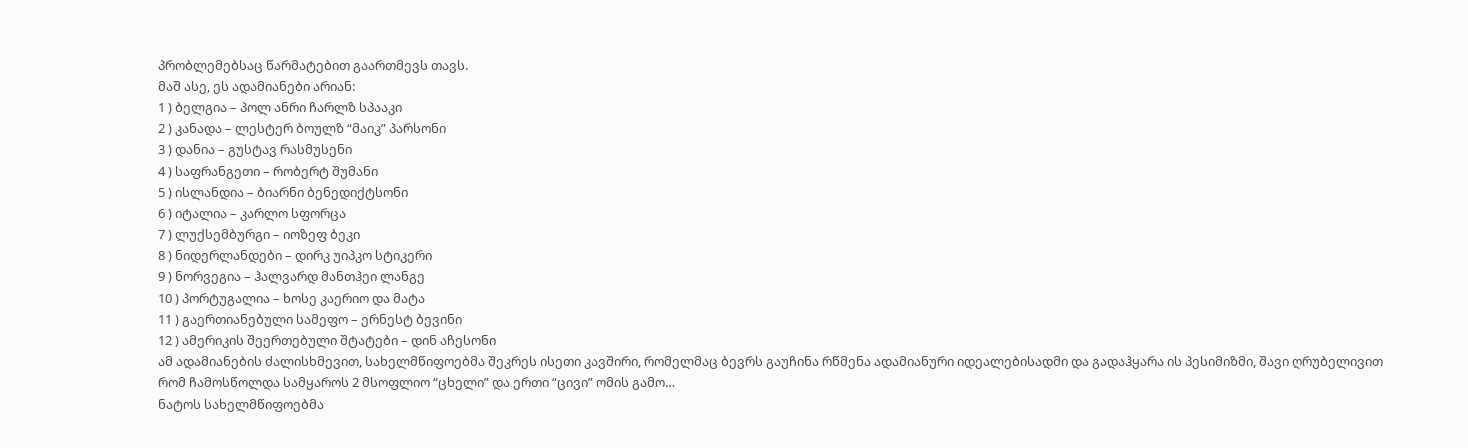პრობლემებსაც წარმატებით გაართმევს თავს.
მაშ ასე, ეს ადამიანები არიან:
1 ) ბელგია – პოლ ანრი ჩარლზ სპააკი
2 ) კანადა – ლესტერ ბოულზ “მაიკ” პარსონი
3 ) დანია – გუსტავ რასმუსენი
4 ) საფრანგეთი – რობერტ შუმანი
5 ) ისლანდია – ბიარნი ბენედიქტსონი
6 ) იტალია – კარლო სფორცა
7 ) ლუქსემბურგი – იოზეფ ბეკი
8 ) ნიდერლანდები – დირკ უიპკო სტიკერი
9 ) ნორვეგია – ჰალვარდ მანთჰეი ლანგე
10 ) პორტუგალია – ხოსე კაერიო და მატა
11 ) გაერთიანებული სამეფო – ერნესტ ბევინი
12 ) ამერიკის შეერთებული შტატები – დინ აჩესონი
ამ ადამიანების ძალისხმევით, სახელმწიფოებმა შეკრეს ისეთი კავშირი, რომელმაც ბევრს გაუჩინა რწმენა ადამიანური იდეალებისადმი და გადაჰყარა ის პესიმიზმი, შავი ღრუბელივით რომ ჩამოსწოლდა სამყაროს 2 მსოფლიო “ცხელი” და ერთი “ცივი” ომის გამო…
ნატოს სახელმწიფოებმა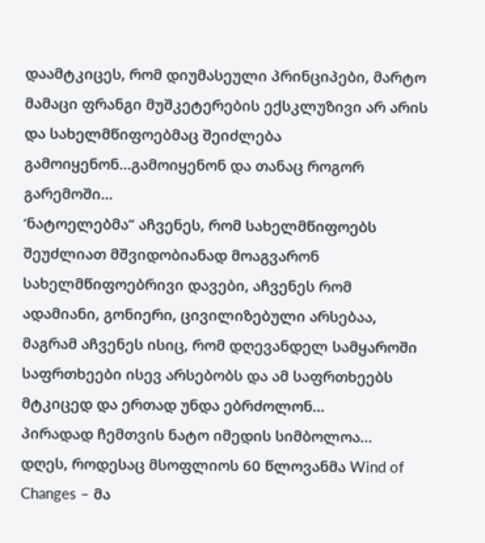დაამტკიცეს, რომ დიუმასეული პრინციპები, მარტო მამაცი ფრანგი მუშკეტერების ექსკლუზივი არ არის და სახელმწიფოებმაც შეიძლება გამოიყენონ…გამოიყენონ და თანაც როგორ გარემოში…
‘ნატოელებმა” აჩვენეს, რომ სახელმწიფოებს შეუძლიათ მშვიდობიანად მოაგვარონ სახელმწიფოებრივი დავები, აჩვენეს რომ ადამიანი, გონიერი, ცივილიზებული არსებაა, მაგრამ აჩვენეს ისიც, რომ დღევანდელ სამყაროში საფრთხეები ისევ არსებობს და ამ საფრთხეებს მტკიცედ და ერთად უნდა ებრძოლონ…
პირადად ჩემთვის ნატო იმედის სიმბოლოა…
დღეს, როდესაც მსოფლიოს 60 წლოვანმა Wind of Changes – მა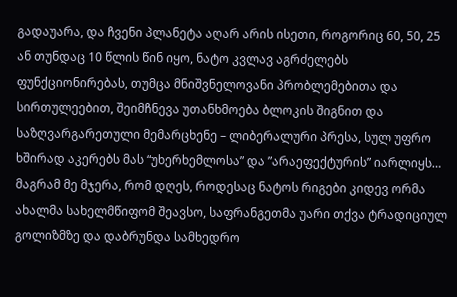გადაუარა, და ჩვენი პლანეტა აღარ არის ისეთი, როგორიც 60, 50, 25 ან თუნდაც 10 წლის წინ იყო, ნატო კვლავ აგრძელებს ფუნქციონირებას, თუმცა მნიშვნელოვანი პრობლემებითა და სირთულეებით, შეიმჩნევა უთანხმოება ბლოკის შიგნით და საზღვარგარეთული მემარცხენე – ლიბერალური პრესა, სულ უფრო ხშირად აკერებს მას “უხერხემლოსა” და ”არაეფექტურის” იარლიყს…
მაგრამ მე მჯერა, რომ დღეს, როდესაც ნატოს რიგები კიდევ ორმა ახალმა სახელმწიფომ შეავსო, საფრანგეთმა უარი თქვა ტრადიციულ გოლიზმზე და დაბრუნდა სამხედრო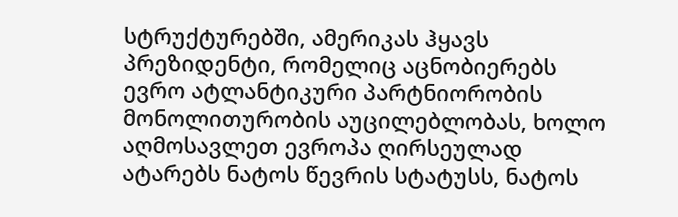სტრუქტურებში, ამერიკას ჰყავს პრეზიდენტი, რომელიც აცნობიერებს ევრო ატლანტიკური პარტნიორობის მონოლითურობის აუცილებლობას, ხოლო აღმოსავლეთ ევროპა ღირსეულად ატარებს ნატოს წევრის სტატუსს, ნატოს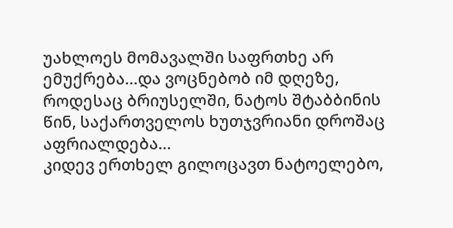უახლოეს მომავალში საფრთხე არ ემუქრება…და ვოცნებობ იმ დღეზე, როდესაც ბრიუსელში, ნატოს შტაბბინის წინ, საქართველოს ხუთჯვრიანი დროშაც აფრიალდება…
კიდევ ერთხელ გილოცავთ ნატოელებო,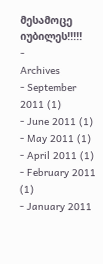მესამოცე იუბილეს!!!!!
-
Archives
- September 2011 (1)
- June 2011 (1)
- May 2011 (1)
- April 2011 (1)
- February 2011 (1)
- January 2011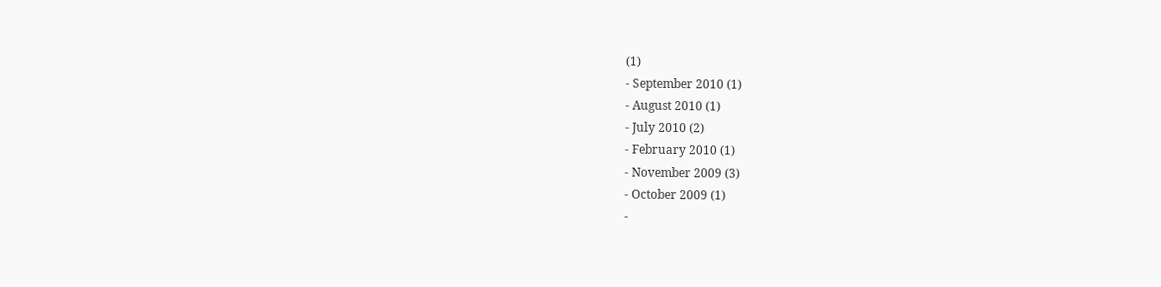(1)
- September 2010 (1)
- August 2010 (1)
- July 2010 (2)
- February 2010 (1)
- November 2009 (3)
- October 2009 (1)
-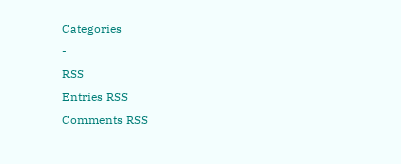Categories
-
RSS
Entries RSS
Comments RSS